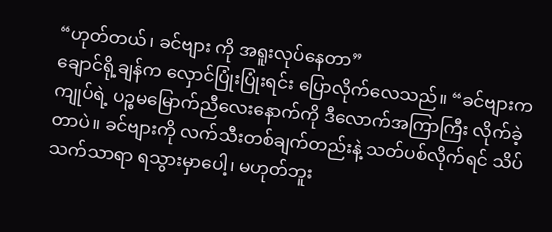“ဟုတ်တယ်၊ ခင်ဗျား ကို အရူးလုပ်နေတာ”
ချောင်ရို့ချန်က လှောင်ပြုံးပြုံးရင်း ပြောလိုက်လေသည်။ “ခင်ဗျားက ကျုပ်ရဲ့ ပဉ္စမမြောက်ညီလေးနောက်ကို ဒီလောက်အကြာကြီး လိုက်ခဲ့တာပဲ။ ခင်ဗျားကို လက်သီးတစ်ချက်တည်းနဲ့ သတ်ပစ်လိုက်ရင် သိပ်သက်သာရာ ရသွားမှာပေါ့၊ မဟုတ်ဘူး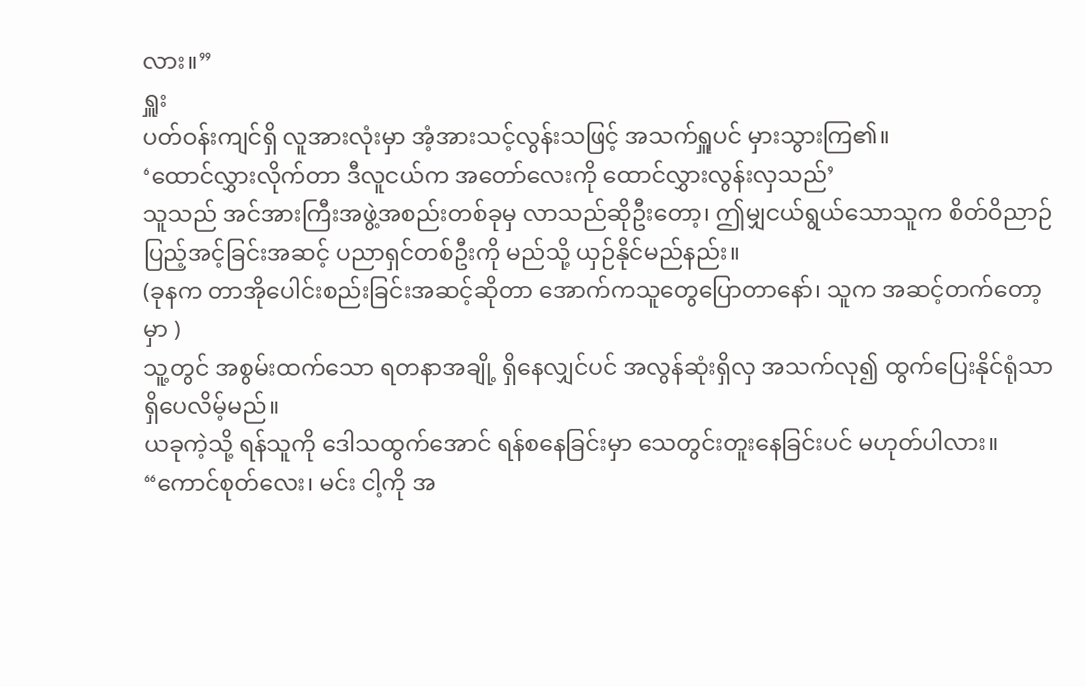လား။”
ရှူး
ပတ်ဝန်းကျင်ရှိ လူအားလုံးမှာ အံ့အားသင့်လွန်းသဖြင့် အသက်ရှူပင် မှားသွားကြ၏။
‘ထောင်လွှားလိုက်တာ ဒီလူငယ်က အတော်လေးကို ထောင်လွှားလွန်းလှသည်’
သူသည် အင်အားကြီးအဖွဲ့အစည်းတစ်ခုမှ လာသည်ဆိုဦးတော့၊ ဤမျှငယ်ရွယ်သောသူက စိတ်ဝိညာဉ်ပြည့်အင့်ခြင်းအဆင့် ပညာရှင်တစ်ဦးကို မည်သို့ ယှဉ်နိုင်မည်နည်း။
(ခုနက တာအိုပေါင်းစည်းခြင်းအဆင့်ဆိုတာ အောက်ကသူတွေပြောတာနော်၊ သူက အဆင့်တက်တော့မှာ )
သူ့တွင် အစွမ်းထက်သော ရတနာအချို့ ရှိနေလျှင်ပင် အလွန်ဆုံးရှိလှ အသက်လု၍ ထွက်ပြေးနိုင်ရုံသာ ရှိပေလိမ့်မည်။
ယခုကဲ့သို့ ရန်သူကို ဒေါသထွက်အောင် ရန်စနေခြင်းမှာ သေတွင်းတူးနေခြင်းပင် မဟုတ်ပါလား။
“ကောင်စုတ်လေး၊ မင်း ငါ့ကို အ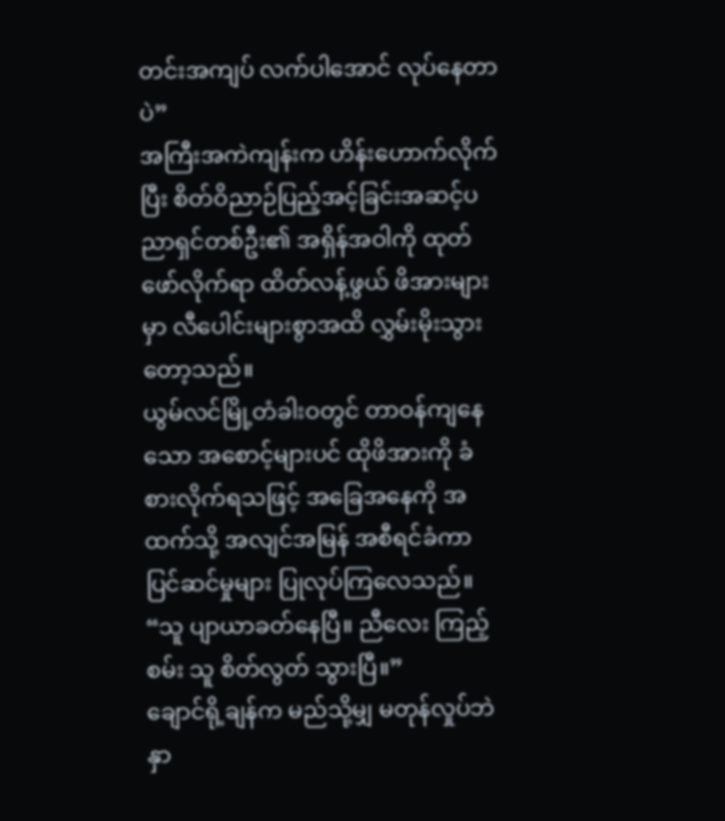တင်းအကျပ် လက်ပါအောင် လုပ်နေတာပဲ”
အကြီးအကဲကျန်းက ဟိန်းဟောက်လိုက်ပြီး စိတ်ဝိညာဉ်ပြည့်အင့်ခြင်းအဆင့်ပညာရှင်တစ်ဦး၏ အရှိန်အဝါကို ထုတ်ဖော်လိုက်ရာ ထိတ်လန့်ဖွယ် ဖိအားများမှာ လီပေါင်းများစွာအထိ လွှမ်းမိုးသွားတော့သည်။
ယွမ်လင်မြို့တံခါးဝတွင် တာဝန်ကျနေသော အစောင့်များပင် ထိုဖိအားကို ခံစားလိုက်ရသဖြင့် အခြေအနေကို အထက်သို့ အလျင်အမြန် အစီရင်ခံကာ ပြင်ဆင်မှုများ ပြုလုပ်ကြလေသည်။
“သူ ပျာယာခတ်နေပြီ။ ညီလေး ကြည့်စမ်း သူ စိတ်လွတ် သွားပြီ။”
ချောင်ရို့ချန်က မည်သို့မျှ မတုန်လှုပ်ဘဲ နှာ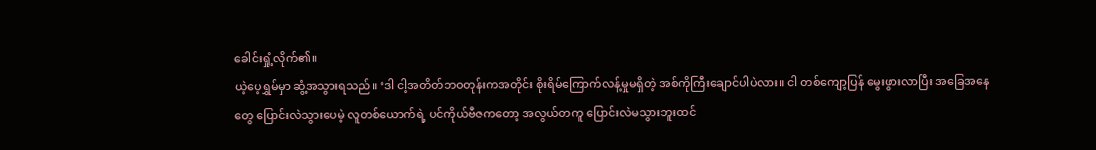ခေါင်းရှုံ့လိုက်၏။
ယဲ့ပေ့ရွှမ်မှာ ဆွံ့အသွားရသည်။ ‘ဒါ ငါ့အတိတ်ဘဝတုန်းကအတိုင်း စိုးရိမ်ကြောက်လန့်မှုမရှိတဲ့ အစ်ကိုကြီးချောင်ပါပဲလား။ ငါ တစ်ကျော့ပြန် မွေးဖွားလာပြီး အခြေအနေတွေ ပြောင်းလဲသွားပေမဲ့ လူတစ်ယောက်ရဲ့ ပင်ကိုယ်ဗီဇကတော့ အလွယ်တကူ ပြောင်းလဲမသွားဘူးထင်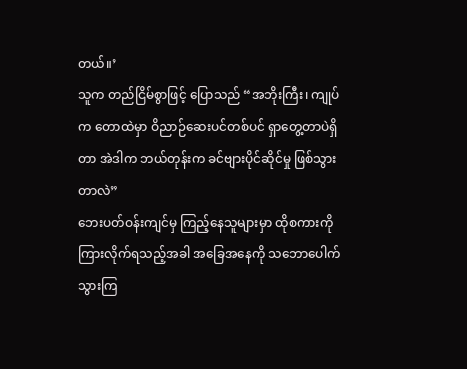တယ်။’
သူက တည်ငြိမ်စွာဖြင့် ပြောသည် “အဘိုးကြီး၊ ကျုပ်က တောထဲမှာ ဝိညာဉ်ဆေးပင်တစ်ပင် ရှာတွေ့တာပဲရှိတာ အဲဒါက ဘယ်တုန်းက ခင်ဗျားပိုင်ဆိုင်မှု ဖြစ်သွားတာလဲ”
ဘေးပတ်ဝန်းကျင်မှ ကြည့်နေသူများမှာ ထိုစကားကို ကြားလိုက်ရသည့်အခါ အခြေအနေကို သဘောပေါက်သွားကြ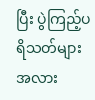ပြီး ပွဲကြည့်ပရိသတ်များအလား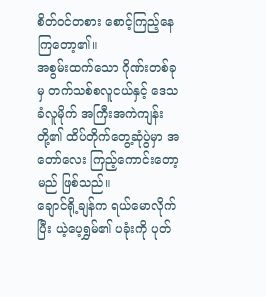စိတ်ဝင်တစား စောင့်ကြည့်နေကြတော့၏။
အစွမ်းထက်သော ဂိုဏ်းတစ်ခုမှ တက်သစ်စလူငယ်နှင့် ဒေသခံလူမိုက် အကြီးအကဲကျန်းတို့၏ ထိပ်တိုက်တွေ့ဆုံပွဲမှာ အတော်လေး ကြည့်ကောင်းတော့မည် ဖြစ်သည်။
ချောင်ရို့ချန်က ရယ်မောလိုက်ပြီး ယဲ့ပေ့ရွှမ်၏ ပခုံးကို ပုတ်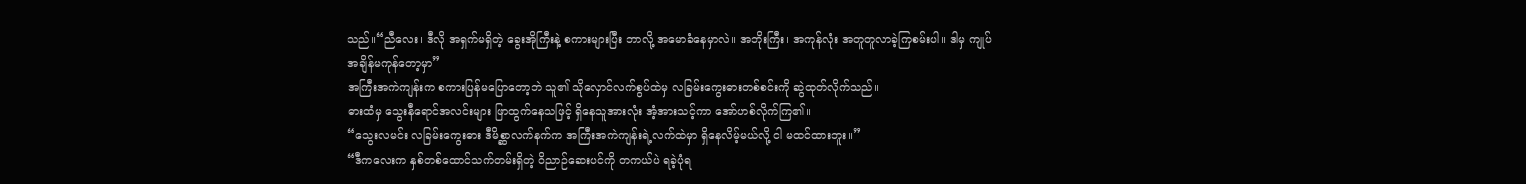သည်။“ညီလေး၊ ဒီလို အရှက်မရှိတဲ့ ခွေးအိုကြီးနဲ့ စကားများပြီး ဘာလို့ အမောခံနေမှာလဲ။ အဘိုးကြီး၊ အကုန်လုံး အတူတူလာခဲ့ကြစမ်းပါ။ ဒါမှ ကျုပ် အချိန်မကုန်တော့မှာ”
အကြီးအကဲကျန်းက စကားပြန်မပြောတော့ဘဲ သူ၏ သိုလှောင်လက်စွပ်ထဲမှ လခြမ်းကွေးဓားတစ်စင်းကို ဆွဲထုတ်လိုက်သည်။
ဓားထံမှ သွေးနီရောင်အလင်းများ ဖြာထွက်နေသဖြင့် ရှိနေသူအားလုံး အံ့အားသင့်ကာ အော်ဟစ်လိုက်ကြ၏။
“သွေးလမင်း လခြမ်းကွေးဓား ဒီမိစ္ဆာလက်နက်က အကြီးအကဲကျန်းရဲ့လက်ထဲမှာ ရှိနေလိမ့်မယ်လို့ ငါ မထင်ထားဘူး။”
“ဒီကလေးက နှစ်တစ်ထောင်သက်တမ်းရှိတဲ့ ဝိညာဉ်ဆေးပင်ကို တကယ်ပဲ ရခဲ့ပုံရ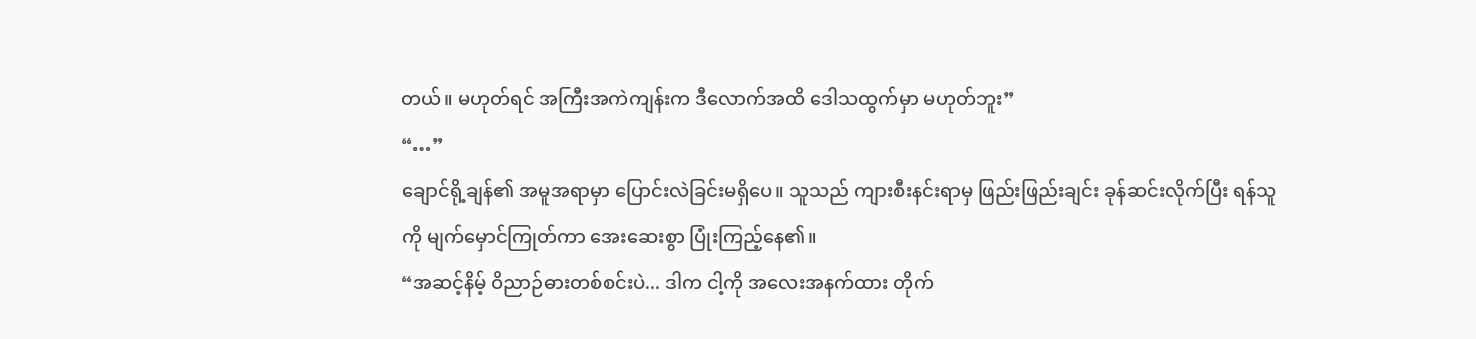တယ်။ မဟုတ်ရင် အကြီးအကဲကျန်းက ဒီလောက်အထိ ဒေါသထွက်မှာ မဟုတ်ဘူး”
“…”
ချောင်ရို့ချန်၏ အမူအရာမှာ ပြောင်းလဲခြင်းမရှိပေ။ သူသည် ကျားစီးနင်းရာမှ ဖြည်းဖြည်းချင်း ခုန်ဆင်းလိုက်ပြီး ရန်သူကို မျက်မှောင်ကြုတ်ကာ အေးဆေးစွာ ပြုံးကြည့်နေ၏။
“အဆင့်နိမ့် ဝိညာဉ်ဓားတစ်စင်းပဲ... ဒါက ငါ့ကို အလေးအနက်ထား တိုက်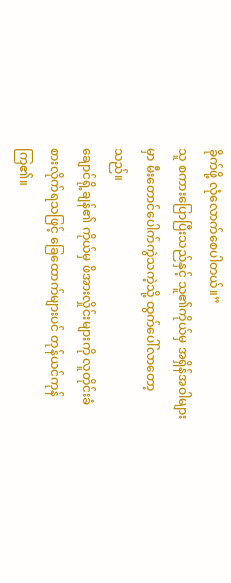ခိုက်ဖို့ လုံလောက်စေပါတယ်။”
သူ စကားပြောပြီးသည်နှင့် သူ၏ကိုယ်မှ အရှိန်အဝါများမှာ မီးတောင်ပေါက်ကွဲသကဲ့သို့ ထွက်ပေါ်လာတော့သည်။
ချောင်ရို့ချန်၏ ကိုယ်မှ ဖိအားလှိုင်းများကို လူတိုင်းခံစားလိုက်ရသဖြင့် ခြေထောက်များပင် တုန်ယင်ကုန်ကြ၏။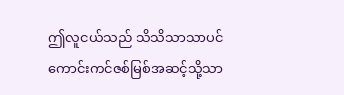ဤလူငယ်သည် သိသိသာသာပင် ကောင်းကင်ဇစ်မြစ်အဆင့်သို့သာ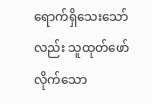ရောက်ရှိသေးသော်လည်း သူထုတ်ဖော်လိုက်သော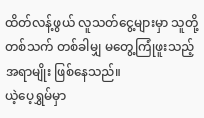ထိတ်လန့်ဖွယ် လူသတ်ငွေ့များမှာ သူတို့တစ်သက် တစ်ခါမျှ မတွေ့ကြုံဖူးသည့် အရာမျိုး ဖြစ်နေသည်။
ယဲ့ပေ့ရွှမ်မှာ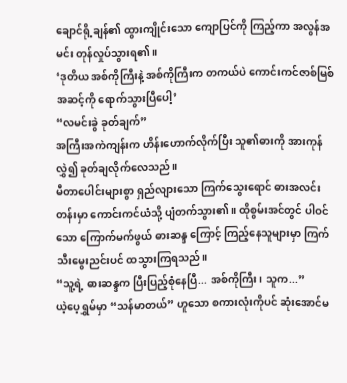ချောင်ရို့ချန်၏ ထွားကျိုင်းသော ကျောပြင်ကို ကြည့်ကာ အလွန်အမင်း တုန်လှုပ်သွားရ၏။
‘ဒုတိယ အစ်ကိုကြီးနဲ့ အစ်ကိုကြီးက တကယ်ပဲ ကောင်းကင်ဇာစ်မြစ်အဆင့်ကို ရောက်သွားပြီပေါ့’
“လမင်းခွဲ ခုတ်ချက်”
အကြီးအကဲကျန်းက ဟိန်းဟောက်လိုက်ပြီး သူ၏ဓားကို အားကုန်လွှဲ၍ ခုတ်ချလိုက်လေသည်။
မီတာပေါင်းများစွာ ရှည်လျားသော ကြက်သွေးရောင် ဓားအလင်းတန်းမှာ ကောင်းကင်ယံသို့ ပျံတက်သွား၏။ ထိုစွမ်းအင်တွင် ပါဝင်သော ကြောက်မက်ဖွယ် ဓားဆန္ဒ ကြောင့် ကြည့်နေသူများမှာ ကြက်သီးမွေးညင်းပင် ထသွားကြရသည်။
“သူ့ရဲ့ ဓားဆန္ဒက ပြီးပြည့်စုံနေပြီ... အစ်ကိုကြီး၊ သူက...”
ယဲ့ပေ့ရွှမ်မှာ “သန်မာတယ်” ဟူသော စကားလုံးကိုပင် ဆုံးအောင်မ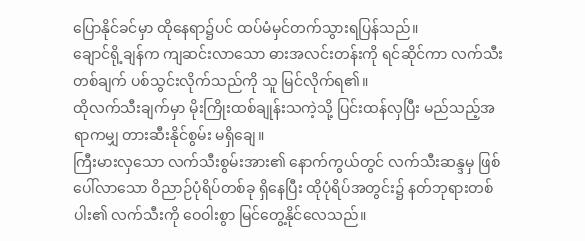ပြောနိုင်ခင်မှာ ထိုနေရာ၌ပင် ထပ်မံမှင်တက်သွားရပြန်သည်။
ချောင်ရို့ချန်က ကျဆင်းလာသော ဓားအလင်းတန်းကို ရင်ဆိုင်ကာ လက်သီးတစ်ချက် ပစ်သွင်းလိုက်သည်ကို သူ မြင်လိုက်ရ၏။
ထိုလက်သီးချက်မှာ မိုးကြိုးထစ်ချုန်းသကဲ့သို့ ပြင်းထန်လှပြီး မည်သည့်အရာကမျှ တားဆီးနိုင်စွမ်း မရှိချေ။
ကြီးမားလှသော လက်သီးစွမ်းအား၏ နောက်ကွယ်တွင် လက်သီးဆန္ဒမှ ဖြစ်ပေါ်လာသော ဝိညာဉ်ပုံရိပ်တစ်ခု ရှိနေပြီး ထိုပုံရိပ်အတွင်း၌ နတ်ဘုရားတစ်ပါး၏ လက်သီးကို ဝေဝါးစွာ မြင်တွေ့နိုင်လေသည်။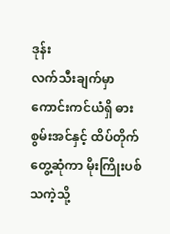ဒုန်း
လက်သီးချက်မှာ ကောင်းကင်ယံရှိ ဓားစွမ်းအင်နှင့် ထိပ်တိုက်တွေ့ဆုံကာ မိုးကြိုးပစ်သကဲ့သို့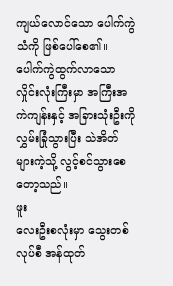ကျယ်လောင်သော ပေါက်ကွဲသံကို ဖြစ်ပေါ်စေ၏။
ပေါက်ကွဲထွက်လာသော လှိုင်းလုံးကြီးမှာ အကြီးအကဲကျန်းနှင့် အခြားသုံးဦးကို လွှမ်းခြုံသွားပြီး သဲအိတ်များကဲ့သို့ လွင့်စင်သွားစေတော့သည်။
ဖူး
လေးဦးစလုံးမှာ သွေးတစ်လုပ်စီ အန်ထုတ်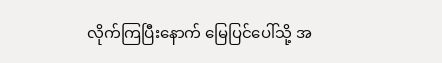လိုက်ကြပြီးနောက် မြေပြင်ပေါ်သို့ အ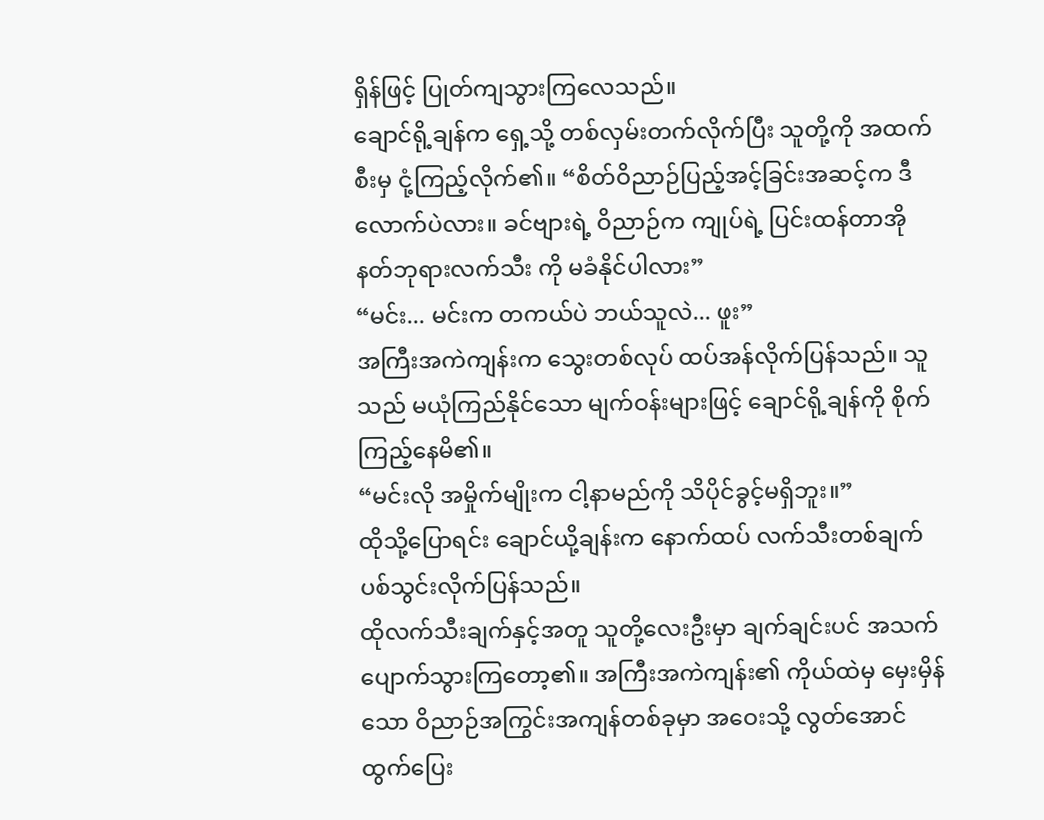ရှိန်ဖြင့် ပြုတ်ကျသွားကြလေသည်။
ချောင်ရို့ချန်က ရှေ့သို့ တစ်လှမ်းတက်လိုက်ပြီး သူတို့ကို အထက်စီးမှ ငုံ့ကြည့်လိုက်၏။ “စိတ်ဝိညာဉ်ပြည့်အင့်ခြင်းအဆင့်က ဒီလောက်ပဲလား။ ခင်ဗျားရဲ့ ဝိညာဉ်က ကျုပ်ရဲ့ ပြင်းထန်တာအို နတ်ဘုရားလက်သီး ကို မခံနိုင်ပါလား”
“မင်း... မင်းက တကယ်ပဲ ဘယ်သူလဲ... ဖူး”
အကြီးအကဲကျန်းက သွေးတစ်လုပ် ထပ်အန်လိုက်ပြန်သည်။ သူသည် မယုံကြည်နိုင်သော မျက်ဝန်းများဖြင့် ချောင်ရို့ချန်ကို စိုက်ကြည့်နေမိ၏။
“မင်းလို အမှိုက်မျိုးက ငါ့နာမည်ကို သိပိုင်ခွင့်မရှိဘူး။”
ထိုသို့ပြောရင်း ချောင်ယို့ချန်းက နောက်ထပ် လက်သီးတစ်ချက် ပစ်သွင်းလိုက်ပြန်သည်။
ထိုလက်သီးချက်နှင့်အတူ သူတို့လေးဦးမှာ ချက်ချင်းပင် အသက်ပျောက်သွားကြတော့၏။ အကြီးအကဲကျန်း၏ ကိုယ်ထဲမှ မှေးမှိန်သော ဝိညာဉ်အကြွင်းအကျန်တစ်ခုမှာ အဝေးသို့ လွတ်အောင် ထွက်ပြေး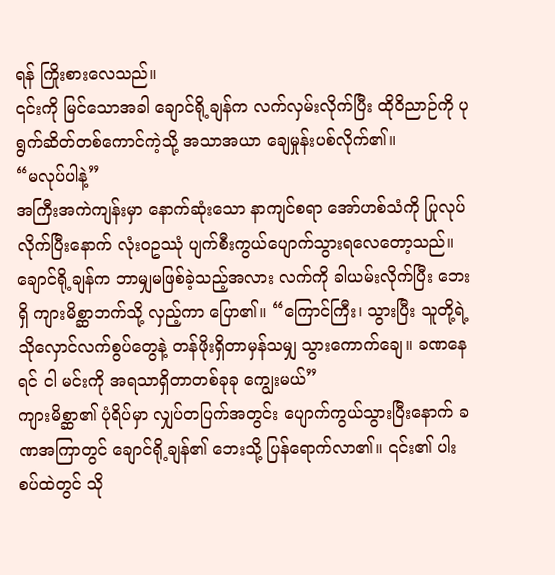ရန် ကြိုးစားလေသည်။
၎င်းကို မြင်သောအခါ ချောင်ရို့ချန်က လက်လှမ်းလိုက်ပြီး ထိုဝိညာဉ်ကို ပုရွက်ဆိတ်တစ်ကောင်ကဲ့သို့ အသာအယာ ချေမှုန်းပစ်လိုက်၏။
“မလုပ်ပါနဲ့”
အကြီးအကဲကျန်းမှာ နောက်ဆုံးသော နာကျင်စရာ အော်ဟစ်သံကို ပြုလုပ်လိုက်ပြီးနောက် လုံးဝဥဿုံ ပျက်စီးကွယ်ပျောက်သွားရလေတော့သည်။
ချောင်ရို့ချန်က ဘာမျှမဖြစ်ခဲ့သည့်အလား လက်ကို ခါယမ်းလိုက်ပြီး ဘေးရှိ ကျားမိစ္ဆာဘက်သို့ လှည့်ကာ ပြော၏။ “ကြောင်ကြီး၊ သွားပြီး သူတို့ရဲ့ သိုလှောင်လက်စွပ်တွေနဲ့ တန်ဖိုးရှိတာမှန်သမျှ သွားကောက်ချေ။ ခဏနေရင် ငါ မင်းကို အရသာရှိတာတစ်ခုခု ကျွေးမယ်”
ကျားမိစ္ဆာ၏ ပုံရိပ်မှာ လျှပ်တပြက်အတွင်း ပျောက်ကွယ်သွားပြီးနောက် ခဏအကြာတွင် ချောင်ရို့ချန်၏ ဘေးသို့ ပြန်ရောက်လာ၏။ ၎င်း၏ ပါးစပ်ထဲတွင် သို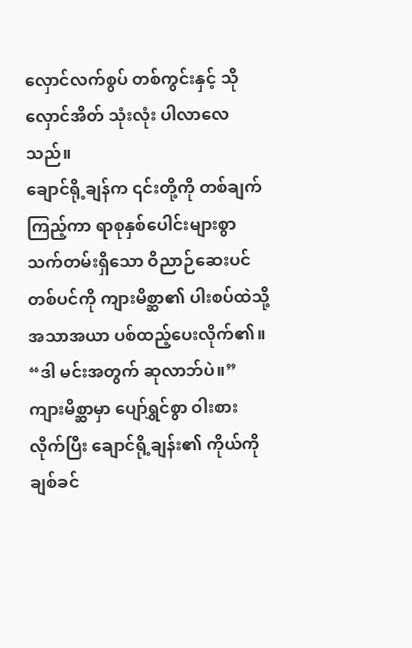လှောင်လက်စွပ် တစ်ကွင်းနှင့် သိုလှောင်အိတ် သုံးလုံး ပါလာလေသည်။
ချောင်ရို့ချန်က ၎င်းတို့ကို တစ်ချက်ကြည့်ကာ ရာစုနှစ်ပေါင်းများစွာ သက်တမ်းရှိသော ဝိညာဉ်ဆေးပင်တစ်ပင်ကို ကျားမိစ္ဆာ၏ ပါးစပ်ထဲသို့ အသာအယာ ပစ်ထည့်ပေးလိုက်၏။
“ဒါ မင်းအတွက် ဆုလာဘ်ပဲ။”
ကျားမိစ္ဆာမှာ ပျော်ရွှင်စွာ ဝါးစားလိုက်ပြီး ချောင်ရို့ချန်း၏ ကိုယ်ကို ချစ်ခင်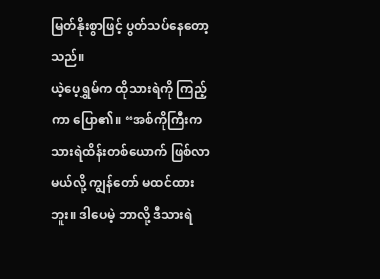မြတ်နိုးစွာဖြင့် ပွတ်သပ်နေတော့သည်။
ယဲ့ပေ့ရွှမ်က ထိုသားရဲကို ကြည့်ကာ ပြော၏။ “အစ်ကိုကြီးက သားရဲထိန်းတစ်ယောက် ဖြစ်လာမယ်လို့ ကျွန်တော် မထင်ထားဘူး။ ဒါပေမဲ့ ဘာလို့ ဒီသားရဲ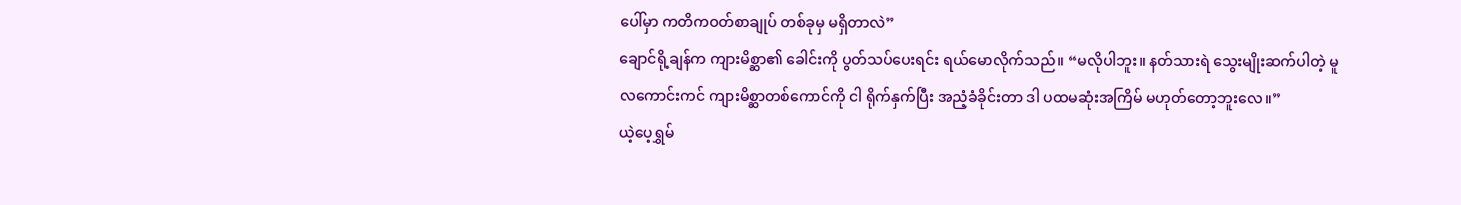ပေါ်မှာ ကတိကဝတ်စာချုပ် တစ်ခုမှ မရှိတာလဲ”
ချောင်ရို့ချန်က ကျားမိစ္ဆာ၏ ခေါင်းကို ပွတ်သပ်ပေးရင်း ရယ်မောလိုက်သည်။ “မလိုပါဘူး။ နတ်သားရဲ သွေးမျိုးဆက်ပါတဲ့ မူလကောင်းကင် ကျားမိစ္ဆာတစ်ကောင်ကို ငါ ရိုက်နှက်ပြီး အညံ့ခံခိုင်းတာ ဒါ ပထမဆုံးအကြိမ် မဟုတ်တော့ဘူးလေ။”
ယဲ့ပေ့ရွှမ်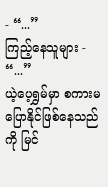- “...”
ကြည့်နေသူများ - “...”
ယဲ့ပေ့ရွှမ်မှာ စကားမပြောနိုင်ဖြစ်နေသည်ကို မြင်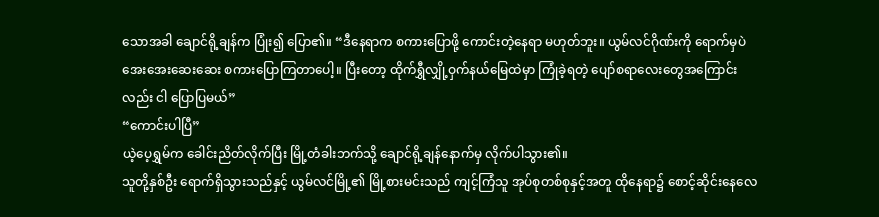သောအခါ ချောင်ရို့ချန်က ပြုံး၍ ပြော၏။ “ဒီနေရာက စကားပြောဖို့ ကောင်းတဲ့နေရာ မဟုတ်ဘူး။ ယွမ်လင်ဂိုဏ်းကို ရောက်မှပဲ အေးအေးဆေးဆေး စကားပြောကြတာပေါ့။ ပြီးတော့ ထိုက်ရွှီလျှို့ဝှက်နယ်မြေထဲမှာ ကြုံခဲ့ရတဲ့ ပျော်စရာလေးတွေအကြောင်းလည်း ငါ ပြောပြမယ်”
“ကောင်းပါပြီ”
ယဲ့ပေ့ရွှမ်က ခေါင်းညိတ်လိုက်ပြီး မြို့တံခါးဘက်သို့ ချောင်ရို့ချန်နောက်မှ လိုက်ပါသွား၏။
သူတို့နှစ်ဦး ရောက်ရှိသွားသည်နှင့် ယွမ်လင်မြို့၏ မြို့စားမင်းသည် ကျင့်ကြံသူ အုပ်စုတစ်စုနှင့်အတူ ထိုနေရာ၌ စောင့်ဆိုင်းနေလေ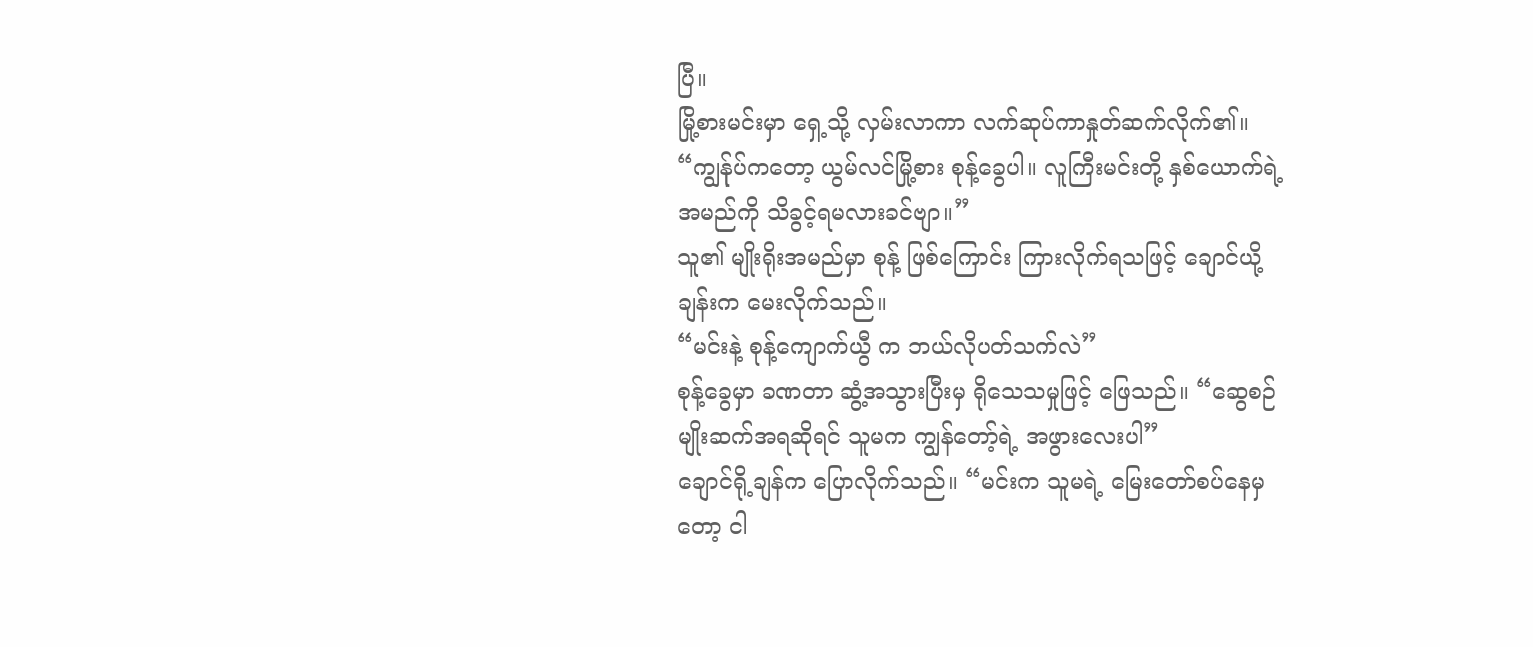ပြီ။
မြို့စားမင်းမှာ ရှေ့သို့ လှမ်းလာကာ လက်ဆုပ်ကာနှုတ်ဆက်လိုက်၏။ “ကျွန်ုပ်ကတော့ ယွမ်လင်မြို့စား စုန့်ခွေပါ။ လူကြီးမင်းတို့ နှစ်ယောက်ရဲ့ အမည်ကို သိခွင့်ရမလားခင်ဗျာ။”
သူ၏ မျိုးရိုးအမည်မှာ စုန့် ဖြစ်ကြောင်း ကြားလိုက်ရသဖြင့် ချောင်ယို့ချန်းက မေးလိုက်သည်။
“မင်းနဲ့ စုန့်ကျောက်ယွီ က ဘယ်လိုပတ်သက်လဲ”
စုန့်ခွေမှာ ခဏတာ ဆွံ့အသွားပြီးမှ ရိုသေသမှုဖြင့် ဖြေသည်။ “ဆွေစဉ်မျိုးဆက်အရဆိုရင် သူမက ကျွန်တော့်ရဲ့ အဖွားလေးပါ”
ချောင်ရို့ချန်က ပြောလိုက်သည်။ “မင်းက သူမရဲ့ မြေးတော်စပ်နေမှတော့ ငါ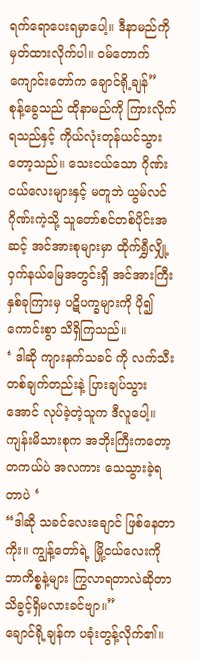ရက်ရောပေးရမှာပေါ့။ ဒီနာမည်ကို မှတ်ထားလိုက်ပါ။ ဝမ်တောက်ကျောင်းတော်က ချောင်ရို့ချန်”
စုန့်ခွေသည် ထိုနာမည်ကို ကြားလိုက်ရသည်နှင့် ကိုယ်လုံးတုန်ယင်သွားတော့သည်။ သေးငယ်သော ဂိုဏ်းငယ်လေးများနှင့် မတူဘဲ ယွမ်လင်ဂိုဏ်းကဲ့သို့ သူတော်စင်တစ်ပိုင်းအဆင့် အင်အားစုများမှာ ထိုက်ရွှီလျှို့ဝှက်နယ်မြေအတွင်းရှိ အင်အားကြီးနှစ်ခုကြားမှ ပဋိပက္ခများကို ပို၍ ကောင်းစွာ သိရှိကြသည်။
‘ ဒါဆို ကျားနက်သခင် ကို လက်သီးတစ်ချက်တည်းနဲ့ ပြားချပ်သွားအောင် လုပ်ခဲ့တဲ့သူက ဒီလူပေါ့။ ကျန်းမိသားစုက အဘိုးကြီးကတော့ တကယ်ပဲ အလကား သေသွားခဲ့ရတာပဲ ‘
“ဒါဆို သခင်လေးချောင် ဖြစ်နေတာကိုး။ ကျွန့်တော်ရဲ့ မြို့ငယ်လေးကို ဘာကိစ္စနဲ့များ ကြွလာရတာလဲဆိုတာ သိခွင့်ရှိမလားခင်ဗျာ။”
ချောင်ရို့ချန်က ပခုံးတွန့်လိုက်၏။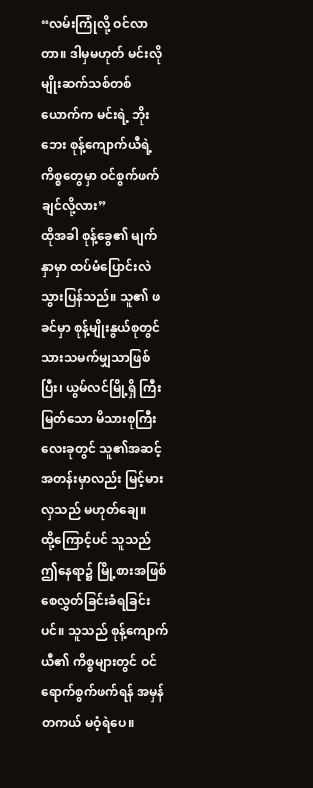“လမ်းကြုံလို့ ဝင်လာတာ။ ဒါမှမဟုတ် မင်းလို မျိုးဆက်သစ်တစ်ယောက်က မင်းရဲ့ ဘိုးဘေး စုန့်ကျောက်ယီရဲ့ ကိစ္စတွေမှာ ဝင်စွက်ဖက်ချင်လို့လား”
ထိုအခါ စုန့်ခွေ၏ မျက်နှာမှာ ထပ်မံပြောင်းလဲသွားပြန်သည်။ သူ၏ ဖခင်မှာ စုန့်မျိုးနွယ်စုတွင် သားသမက်မျှသာဖြစ်ပြီး၊ ယွမ်လင်မြို့ရှိ ကြီးမြတ်သော မိသားစုကြီးလေးခုတွင် သူ၏အဆင့်အတန်းမှာလည်း မြင့်မားလှသည် မဟုတ်ချေ။
ထို့ကြောင့်ပင် သူသည် ဤနေရာ၌ မြို့စားအဖြစ် စေလွှတ်ခြင်းခံရခြင်းပင်။ သူသည် စုန့်ကျောက်ယီ၏ ကိစ္စများတွင် ဝင်ရောက်စွက်ဖက်ရန် အမှန်တကယ် မဝံ့ရဲပေ။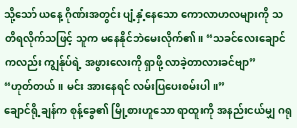သို့သော် ယနေ့ ဂိုဏ်းအတွင်း ပျံ့နှံ့နေသော ကောလာဟလများကို သတိရလိုက်သဖြင့် သူက မနေနိုင်ဘဲမေးလိုက်၏။ “သခင်လေးချောင်ကလည်း ကျွန်ုပ်ရဲ့ အဖွားလေးကို ရှာဖို့ လာခဲ့တာလားခင်ဗျာ”
“ဟုတ်တယ်။ မင်း အားနေရင် လမ်းပြပေးစမ်းပါ။”
ချောင်ရို့ချန်က စုန့်ခွေ၏ မြို့စားဟူသော ရာထူးကို အနည်းငယ်မျှ ဂရု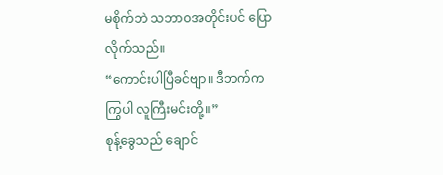မစိုက်ဘဲ သဘာဝအတိုင်းပင် ပြောလိုက်သည်။
“ကောင်းပါပြီခင်ဗျာ။ ဒီဘက်က ကြွပါ လူကြီးမင်းတို့။”
စုန့်ခွေသည် ချောင်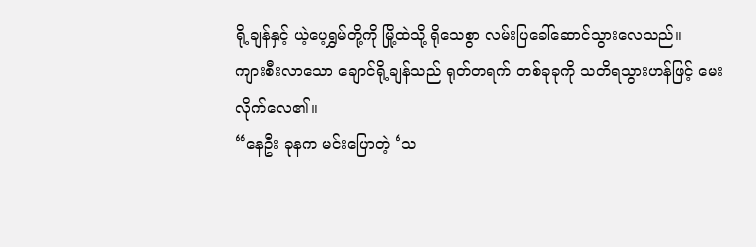ရို့ချန်နှင့် ယဲ့ပေ့ရွှမ်တို့ကို မြို့ထဲသို့ ရိုသေစွာ လမ်းပြခေါ်ဆောင်သွားလေသည်။
ကျားစီးလာသော ချောင်ရို့ချန်သည် ရုတ်တရက် တစ်ခုခုကို သတိရသွားဟန်ဖြင့် မေးလိုက်လေ၏။
“နေဦး ခုနက မင်းပြောတဲ့ ‘သ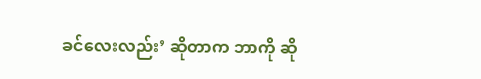ခင်လေးလည်း’ ဆိုတာက ဘာကို ဆို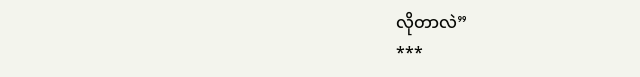လိုတာလဲ”
***